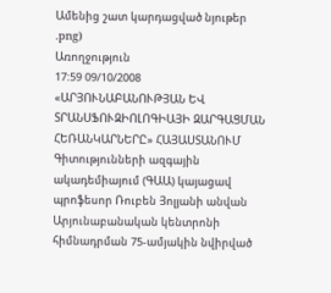Ամենից շատ կարդացված նյութեր
.png)
Առողջություն
17:59 09/10/2008
«ԱՐՅՈՒՆԱԲԱՆՈՒԹՅԱՆ ԵՎ ՏՐԱՆՍՖՈՒԶԻՈԼՈԳԻԱՅԻ ԶԱՐԳԱՑՄԱՆ ՀԵՌԱՆԿԱՐՆԵՐԸ» ՀԱՅԱՍՏԱՆՈՒՄ
Գիտությունների ազգային ակադեմիայում (ԳԱԱ) կայացավ պրոֆեսոր Ռուբեն Յոլյանի անվան Արյունաբանական կենտրոնի հիմնադրման 75-ամյակին նվիրված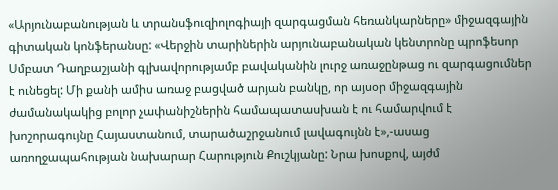«Արյունաբանության և տրանսֆուզիոլոգիայի զարգացման հեռանկարները» միջազգային գիտական կոնֆերանսը: «Վերջին տարիներին արյունաբանական կենտրոնը պրոֆեսոր Սմբատ Դաղբաշյանի գլխավորությամբ բավականին լուրջ առաջընթաց ու զարգացումներ է ունեցել: Մի քանի ամիս առաջ բացված արյան բանկը, որ այսօր միջազգային ժամանակակից բոլոր չափանիշներին համապատասխան է ու համարվում է խոշորագույնը Հայաստանում, տարածաշրջանում լավագույնն է»,-ասաց առողջապահության նախարար Հարություն Քուշկյանը: Նրա խոսքով, այժմ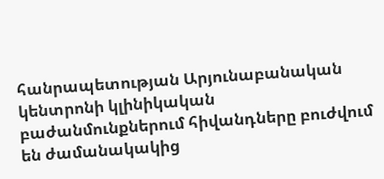հանրապետության Արյունաբանական կենտրոնի կլինիկական բաժանմունքներում հիվանդները բուժվում են ժամանակակից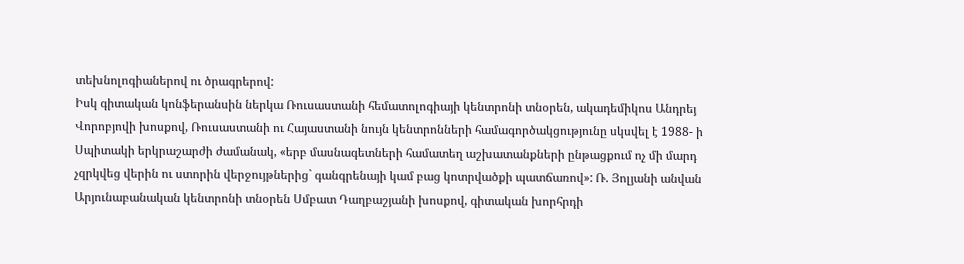տեխնոլոգիաներով ու ծրագրերով:
Իսկ գիտական կոնֆերանսին ներկա Ռուսաստանի հեմատոլոգիայի կենտրոնի տնօրեն, ակադեմիկոս Անդրեյ Վորոբյովի խոսքով, Ռուսաստանի ու Հայաստանի նույն կենտրոնների համագործակցությունը սկսվել է 1988- ի Սպիտակի երկրաշարժի ժամանակ, «երբ մասնագետների համատեղ աշխատանքների ընթացքում ոչ մի մարդ չզրկվեց վերին ու ստորին վերջույթներից` գանգրենայի կամ բաց կոտրվածքի պատճառով»: Ռ. Յոլյանի անվան Արյունաբանական կենտրոնի տնօրեն Սմբատ Դաղբաշյանի խոսքով, գիտական խորհրդի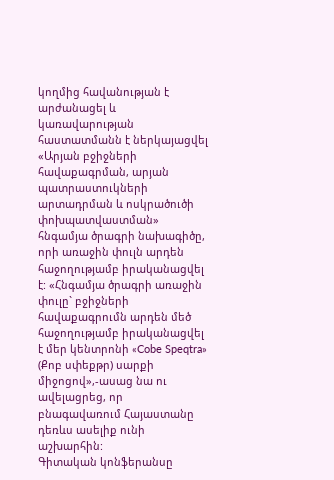կողմից հավանության է արժանացել և կառավարության հաստատմանն է ներկայացվել «Արյան բջիջների հավաքագրման, արյան պատրաստուկների արտադրման և ոսկրածուծի փոխպատվաստման» հնգամյա ծրագրի նախագիծը, որի առաջին փուլն արդեն հաջողությամբ իրականացվել է: «Հնգամյա ծրագրի առաջին փուլը` բջիջների հավաքագրումն արդեն մեծ հաջողությամբ իրականացվել է մեր կենտրոնի «Cobe Speqtra» (Քոբ սփեքթր) սարքի միջոցով»,-ասաց նա ու ավելացրեց, որ բնագավառում Հայաստանը դեռևս ասելիք ունի աշխարհին:
Գիտական կոնֆերանսը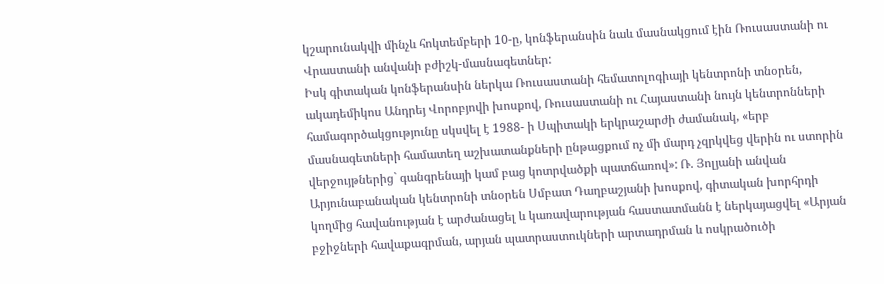կշարունակվի մինչև հոկտեմբերի 10-ը, կոնֆերանսին նաև մասնակցում էին Ռուսաստանի ու Վրաստանի անվանի բժիշկ-մասնագետներ:
Իսկ գիտական կոնֆերանսին ներկա Ռուսաստանի հեմատոլոգիայի կենտրոնի տնօրեն, ակադեմիկոս Անդրեյ Վորոբյովի խոսքով, Ռուսաստանի ու Հայաստանի նույն կենտրոնների համագործակցությունը սկսվել է 1988- ի Սպիտակի երկրաշարժի ժամանակ, «երբ մասնագետների համատեղ աշխատանքների ընթացքում ոչ մի մարդ չզրկվեց վերին ու ստորին վերջույթներից` գանգրենայի կամ բաց կոտրվածքի պատճառով»: Ռ. Յոլյանի անվան Արյունաբանական կենտրոնի տնօրեն Սմբատ Դաղբաշյանի խոսքով, գիտական խորհրդի կողմից հավանության է արժանացել և կառավարության հաստատմանն է ներկայացվել «Արյան բջիջների հավաքագրման, արյան պատրաստուկների արտադրման և ոսկրածուծի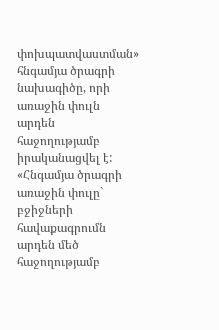փոխպատվաստման» հնգամյա ծրագրի նախագիծը, որի առաջին փուլն արդեն հաջողությամբ իրականացվել է: «Հնգամյա ծրագրի առաջին փուլը` բջիջների հավաքագրումն արդեն մեծ հաջողությամբ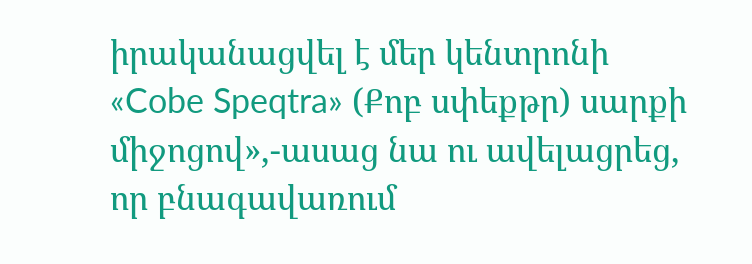իրականացվել է մեր կենտրոնի «Cobe Speqtra» (Քոբ սփեքթր) սարքի միջոցով»,-ասաց նա ու ավելացրեց, որ բնագավառում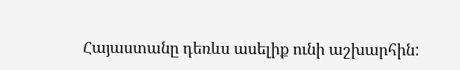Հայաստանը դեռևս ասելիք ունի աշխարհին: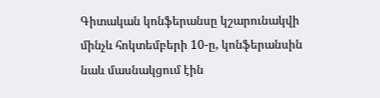Գիտական կոնֆերանսը կշարունակվի մինչև հոկտեմբերի 10-ը, կոնֆերանսին նաև մասնակցում էին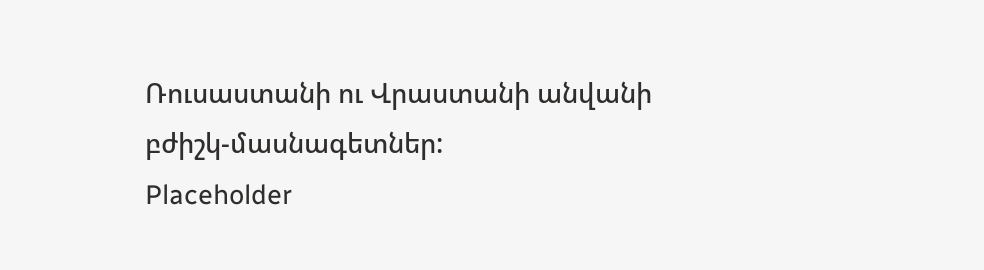Ռուսաստանի ու Վրաստանի անվանի բժիշկ-մասնագետներ:
Placeholder